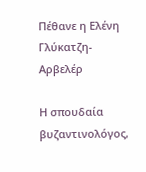Πέθανε η Ελένη Γλύκατζη-Αρβελέρ

Η σπουδαία βυζαντινολόγος,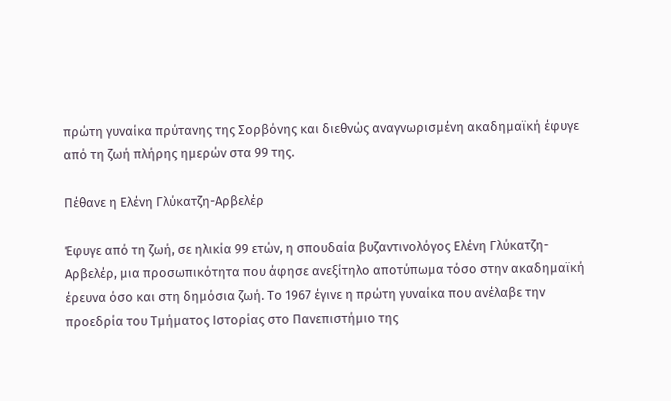πρώτη γυναίκα πρύτανης της Σορβόνης και διεθνώς αναγνωρισμένη ακαδημαϊκή έφυγε από τη ζωή πλήρης ημερών στα 99 της.

Πέθανε η Ελένη Γλύκατζη-Αρβελέρ

Έφυγε από τη ζωή, σε ηλικία 99 ετών, η σπουδαία βυζαντινολόγος Ελένη Γλύκατζη-Αρβελέρ, μια προσωπικότητα που άφησε ανεξίτηλο αποτύπωμα τόσο στην ακαδημαϊκή έρευνα όσο και στη δημόσια ζωή. Το 1967 έγινε η πρώτη γυναίκα που ανέλαβε την προεδρία του Τμήματος Ιστορίας στο Πανεπιστήμιο της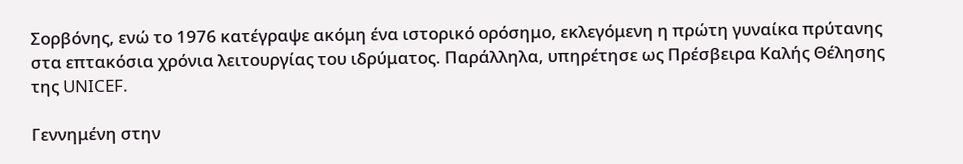Σορβόνης, ενώ το 1976 κατέγραψε ακόμη ένα ιστορικό ορόσημο, εκλεγόμενη η πρώτη γυναίκα πρύτανης στα επτακόσια χρόνια λειτουργίας του ιδρύματος. Παράλληλα, υπηρέτησε ως Πρέσβειρα Καλής Θέλησης της UNICEF.

Γεννημένη στην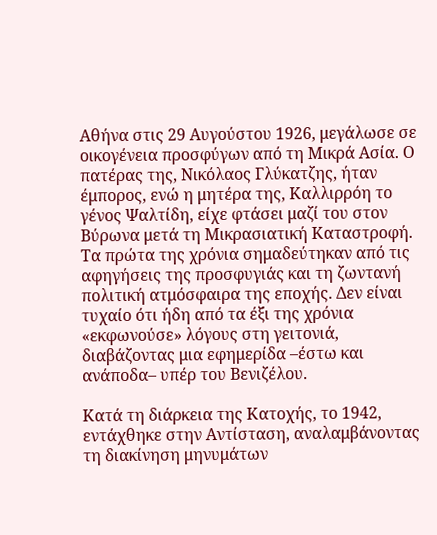Αθήνα στις 29 Αυγούστου 1926, μεγάλωσε σε οικογένεια προσφύγων από τη Μικρά Ασία. Ο πατέρας της, Νικόλαος Γλύκατζης, ήταν έμπορος, ενώ η μητέρα της, Καλλιρρόη το γένος Ψαλτίδη, είχε φτάσει μαζί του στον Βύρωνα μετά τη Μικρασιατική Καταστροφή. Τα πρώτα της χρόνια σημαδεύτηκαν από τις αφηγήσεις της προσφυγιάς και τη ζωντανή πολιτική ατμόσφαιρα της εποχής. Δεν είναι τυχαίο ότι ήδη από τα έξι της χρόνια «εκφωνούσε» λόγους στη γειτονιά, διαβάζοντας μια εφημερίδα –έστω και ανάποδα– υπέρ του Βενιζέλου.

Κατά τη διάρκεια της Κατοχής, το 1942, εντάχθηκε στην Αντίσταση, αναλαμβάνοντας τη διακίνηση μηνυμάτων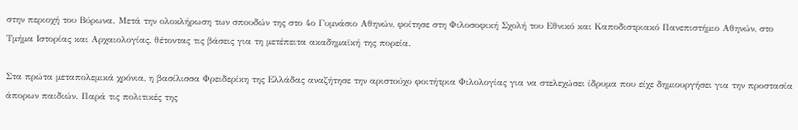στην περιοχή του Βύρωνα. Μετά την ολοκλήρωση των σπουδών της στο 4ο Γυμνάσιο Αθηνών, φοίτησε στη Φιλοσοφική Σχολή του Εθνικό και Καποδιστριακό Πανεπιστήμιο Αθηνών, στο Τμήμα Ιστορίας και Αρχαιολογίας, θέτοντας τις βάσεις για τη μετέπειτα ακαδημαϊκή της πορεία.

Στα πρώτα μεταπολεμικά χρόνια, η βασίλισσα Φρειδερίκη της Ελλάδας αναζήτησε την αριστούχο φοιτήτρια Φιλολογίας για να στελεχώσει ίδρυμα που είχε δημιουργήσει για την προστασία άπορων παιδιών. Παρά τις πολιτικές της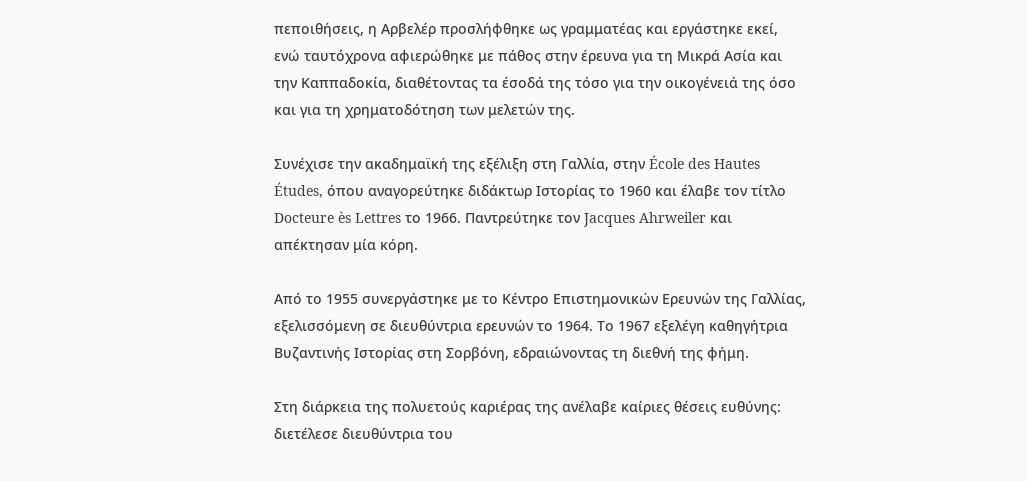πεποιθήσεις, η Αρβελέρ προσλήφθηκε ως γραμματέας και εργάστηκε εκεί, ενώ ταυτόχρονα αφιερώθηκε με πάθος στην έρευνα για τη Μικρά Ασία και την Καππαδοκία, διαθέτοντας τα έσοδά της τόσο για την οικογένειά της όσο και για τη χρηματοδότηση των μελετών της.

Συνέχισε την ακαδημαϊκή της εξέλιξη στη Γαλλία, στην École des Hautes Études, όπου αναγορεύτηκε διδάκτωρ Ιστορίας το 1960 και έλαβε τον τίτλο Docteure ès Lettres το 1966. Παντρεύτηκε τον Jacques Ahrweiler και απέκτησαν μία κόρη.

Από το 1955 συνεργάστηκε με το Κέντρο Επιστημονικών Ερευνών της Γαλλίας, εξελισσόμενη σε διευθύντρια ερευνών το 1964. Το 1967 εξελέγη καθηγήτρια Βυζαντινής Ιστορίας στη Σορβόνη, εδραιώνοντας τη διεθνή της φήμη.

Στη διάρκεια της πολυετούς καριέρας της ανέλαβε καίριες θέσεις ευθύνης: διετέλεσε διευθύντρια του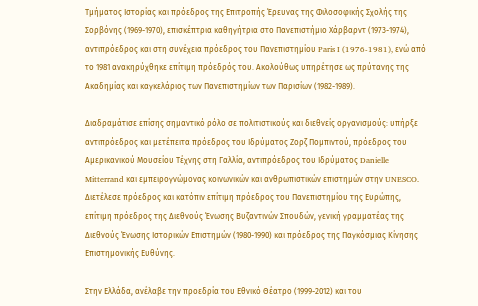Τμήματος Ιστορίας και πρόεδρος της Επιτροπής Έρευνας της Φιλοσοφικής Σχολής της Σορβόνης (1969-1970), επισκέπτρια καθηγήτρια στο Πανεπιστήμιο Χάρβαρντ (1973-1974), αντιπρόεδρος και στη συνέχεια πρόεδρος του Πανεπιστημίου Paris I (1976-1981), ενώ από το 1981 ανακηρύχθηκε επίτιμη πρόεδρός του. Ακολούθως υπηρέτησε ως πρύτανης της Ακαδημίας και καγκελάριος των Πανεπιστημίων των Παρισίων (1982-1989).

Διαδραμάτισε επίσης σημαντικό ρόλο σε πολιτιστικούς και διεθνείς οργανισμούς: υπήρξε αντιπρόεδρος και μετέπειτα πρόεδρος του Ιδρύματος Ζορζ Πομπιντού, πρόεδρος του Αμερικανικού Μουσείου Τέχνης στη Γαλλία, αντιπρόεδρος του Ιδρύματος Danielle Mitterrand και εμπειρογνώμονας κοινωνικών και ανθρωπιστικών επιστημών στην UNESCO. Διετέλεσε πρόεδρος και κατόπιν επίτιμη πρόεδρος του Πανεπιστημίου της Ευρώπης, επίτιμη πρόεδρος της Διεθνούς Ένωσης Βυζαντινών Σπουδών, γενική γραμματέας της Διεθνούς Ένωσης Ιστορικών Επιστημών (1980-1990) και πρόεδρος της Παγκόσμιας Κίνησης Επιστημονικής Ευθύνης.

Στην Ελλάδα, ανέλαβε την προεδρία του Εθνικό Θέατρο (1999-2012) και του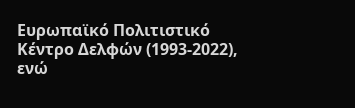Ευρωπαϊκό Πολιτιστικό Κέντρο Δελφών (1993-2022), ενώ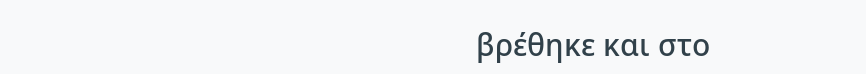βρέθηκε και στο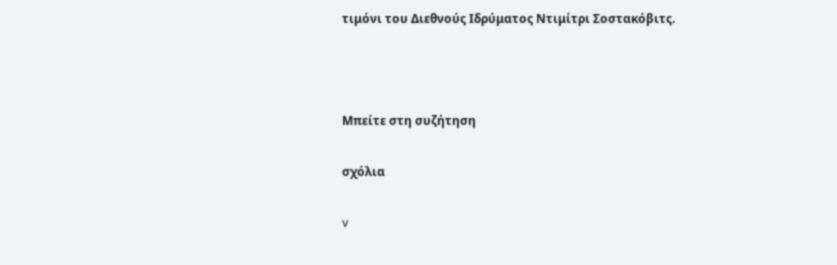τιμόνι του Διεθνούς Ιδρύματος Ντιμίτρι Σοστακόβιτς.



Μπείτε στη συζήτηση

σχόλια

v